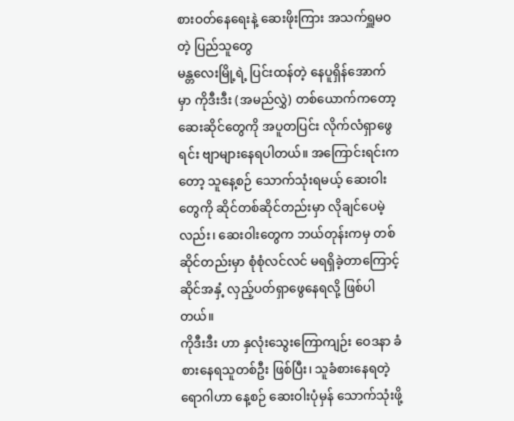စားဝတ်နေရေးနဲ့ ဆေးဖိုးကြား အသက်ရှူမဝတဲ့ ပြည်သူတွေ
မန္တလေးမြို့ရဲ့ ပြင်းထန်တဲ့ နေပူရှိန်အောက်မှာ ကိုဒီးဒီး (အမည်လွှဲ) တစ်ယောက်ကတော့ ဆေးဆိုင်တွေကို အပူတပြင်း လိုက်လံရှာဖွေရင်း ဗျာများနေရပါတယ်။ အကြောင်းရင်းကတော့ သူနေ့စဉ် သောက်သုံးရမယ့် ဆေးဝါးတွေကို ဆိုင်တစ်ဆိုင်တည်းမှာ လိုချင်ပေမဲ့လည်း၊ ဆေးဝါးတွေက ဘယ်တုန်းကမှ တစ်ဆိုင်တည်းမှာ စုံစုံလင်လင် မရရှိခဲ့တာကြောင့် ဆိုင်အနှံ့ လှည့်ပတ်ရှာဖွေနေရလို့ ဖြစ်ပါတယ်။
ကိုဒီးဒီး ဟာ နှလုံးသွေးကြောကျဉ်း ဝေဒနာ ခံစားနေရသူတစ်ဦး ဖြစ်ပြီး၊ သူခံစားနေရတဲ့ ရောဂါဟာ နေ့စဉ် ဆေးဝါးပုံမှန် သောက်သုံးဖို့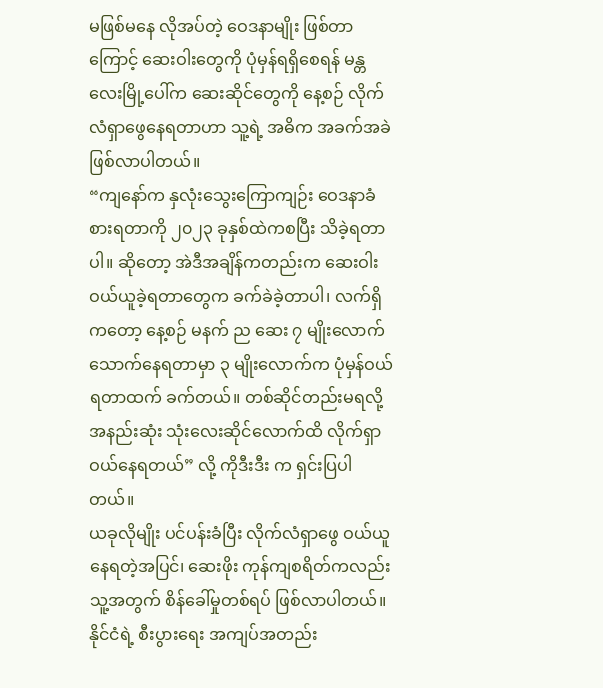မဖြစ်မနေ လိုအပ်တဲ့ ဝေဒနာမျိုး ဖြစ်တာကြောင့် ဆေးဝါးတွေကို ပုံမှန်ရရှိစေရန် မန္တလေးမြို့ပေါ်က ဆေးဆိုင်တွေကို နေ့စဉ် လိုက်လံရှာဖွေနေရတာဟာ သူ့ရဲ့ အဓိက အခက်အခဲ ဖြစ်လာပါတယ်။
“ကျနော်က နှလုံးသွေးကြောကျဉ်း ဝေဒနာခံစားရတာကို ၂၀၂၃ ခုနှစ်ထဲကစပြီး သိခဲ့ရတာပါ။ ဆိုတော့ အဲဒီအချိန်ကတည်းက ဆေးဝါးဝယ်ယူခဲ့ရတာတွေက ခက်ခဲခဲ့တာပါ၊ လက်ရှိကတော့ နေ့စဉ် မနက် ည ဆေး ၇ မျိုးလောက် သောက်နေရတာမှာ ၃ မျိုးလောက်က ပုံမှန်ဝယ်ရတာထက် ခက်တယ်။ တစ်ဆိုင်တည်းမရလို့ အနည်းဆုံး သုံးလေးဆိုင်လောက်ထိ လိုက်ရှာဝယ်နေရတယ်” လို့ ကိုဒီးဒီး က ရှင်းပြပါတယ်။
ယခုလိုမျိုး ပင်ပန်းခံပြီး လိုက်လံရှာဖွေ ဝယ်ယူနေရတဲ့အပြင်၊ ဆေးဖိုး ကုန်ကျစရိတ်ကလည်း သူ့အတွက် စိန်ခေါ်မှုတစ်ရပ် ဖြစ်လာပါတယ်။ နိုင်ငံရဲ့ စီးပွားရေး အကျပ်အတည်း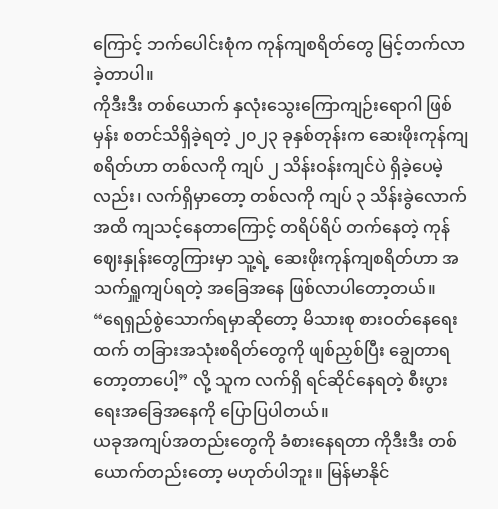ကြောင့် ဘက်ပေါင်းစုံက ကုန်ကျစရိတ်တွေ မြင့်တက်လာခဲ့တာပါ။
ကိုဒီးဒီး တစ်ယောက် နှလုံးသွေးကြောကျဉ်းရောဂါ ဖြစ်မှန်း စတင်သိရှိခဲ့ရတဲ့ ၂၀၂၃ ခုနှစ်တုန်းက ဆေးဖိုးကုန်ကျစရိတ်ဟာ တစ်လကို ကျပ် ၂ သိန်းဝန်းကျင်ပဲ ရှိခဲ့ပေမဲ့လည်း၊ လက်ရှိမှာတော့ တစ်လကို ကျပ် ၃ သိန်းခွဲလောက်အထိ ကျသင့်နေတာကြောင့် တရိပ်ရိပ် တက်နေတဲ့ ကုန်ဈေးနှုန်းတွေကြားမှာ သူ့ရဲ့ ဆေးဖိုးကုန်ကျစရိတ်ဟာ အသက်ရှူကျပ်ရတဲ့ အခြေအနေ ဖြစ်လာပါတော့တယ်။
“ရေရှည်စွဲသောက်ရမှာဆိုတော့ မိသားစု စားဝတ်နေရေးထက် တခြားအသုံးစရိတ်တွေကို ဖျစ်ညှစ်ပြီး ချွေတာရတော့တာပေါ့” လို့ သူက လက်ရှိ ရင်ဆိုင်နေရတဲ့ စီးပွားရေးအခြေအနေကို ပြောပြပါတယ်။
ယခုအကျပ်အတည်းတွေကို ခံစားနေရတာ ကိုဒီးဒီး တစ်ယောက်တည်းတော့ မဟုတ်ပါဘူး။ မြန်မာနိုင်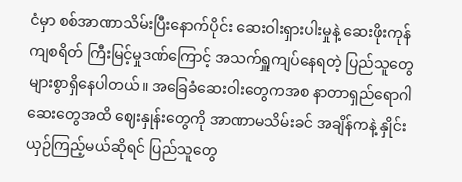ငံမှာ စစ်အာဏာသိမ်းပြီးနောက်ပိုင်း ဆေးဝါးရှားပါးမှုနဲ့ ဆေးဖိုးကုန်ကျစရိတ် ကြီးမြင့်မှုဒဏ်ကြောင့် အသက်ရှူကျပ်နေရတဲ့ ပြည်သူတွေ များစွာရှိနေပါတယ်။ အခြေခံဆေးဝါးတွေကအစ နာတာရှည်ရောဂါဆေးတွေအထိ ဈေးနှုန်းတွေကို အာဏာမသိမ်းခင် အချိန်ကနဲ့ နှိုင်းယှဉ်ကြည့်မယ်ဆိုရင် ပြည်သူတွေ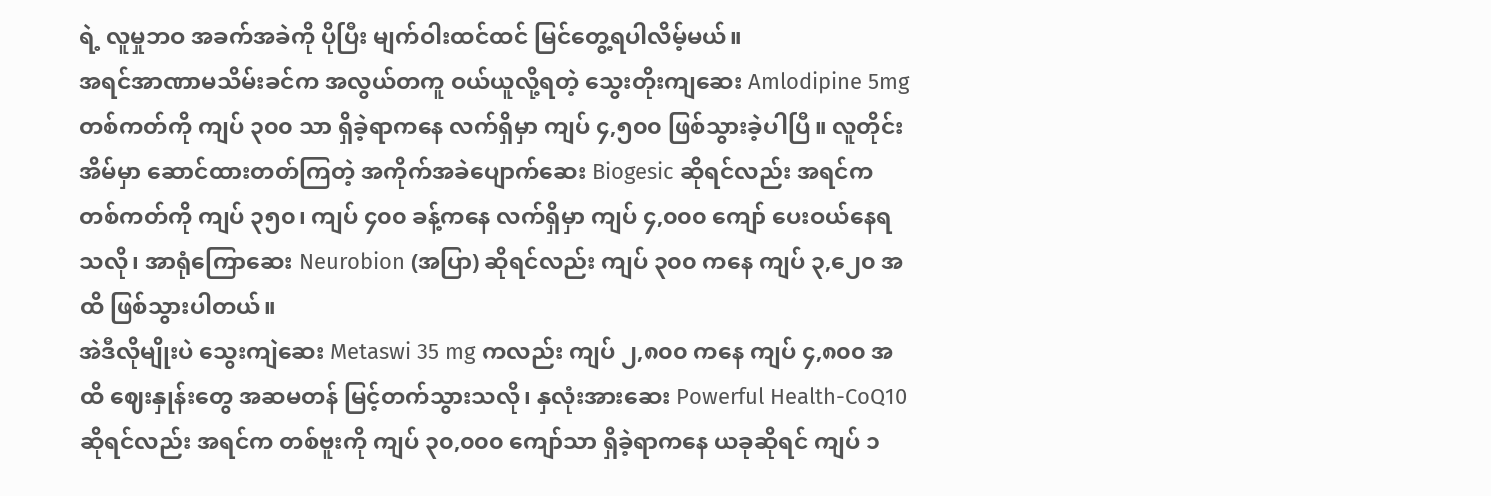ရဲ့ လူမှုဘဝ အခက်အခဲကို ပိုပြီး မျက်ဝါးထင်ထင် မြင်တွေ့ရပါလိမ့်မယ်။
အရင်အာဏာမသိမ်းခင်က အလွယ်တကူ ဝယ်ယူလို့ရတဲ့ သွေးတိုးကျဆေး Amlodipine 5mg တစ်ကတ်ကို ကျပ် ၃၀၀ သာ ရှိခဲ့ရာကနေ လက်ရှိမှာ ကျပ် ၄,၅၀၀ ဖြစ်သွားခဲ့ပါပြီ။ လူတိုင်းအိမ်မှာ ဆောင်ထားတတ်ကြတဲ့ အကိုက်အခဲပျောက်ဆေး Biogesic ဆိုရင်လည်း အရင်က တစ်ကတ်ကို ကျပ် ၃၅၀၊ ကျပ် ၄၀၀ ခန့်ကနေ လက်ရှိမှာ ကျပ် ၄,၀၀၀ ကျော် ပေးဝယ်နေရသလို၊ အာရုံကြောဆေး Neurobion (အပြာ) ဆိုရင်လည်း ကျပ် ၃၀၀ ကနေ ကျပ် ၃,၂ေ၀ အထိ ဖြစ်သွားပါတယ်။
အဲဒီလိုမျိုးပဲ သွေးကျဲဆေး Metaswi 35 mg ကလည်း ကျပ် ၂,၈၀၀ ကနေ ကျပ် ၄,၈၀၀ အထိ ဈေးနှုန်းတွေ အဆမတန် မြင့်တက်သွားသလို၊ နှလုံးအားဆေး Powerful Health-CoQ10 ဆိုရင်လည်း အရင်က တစ်ဗူးကို ကျပ် ၃၀,၀၀၀ ကျော်သာ ရှိခဲ့ရာကနေ ယခုဆိုရင် ကျပ် ၁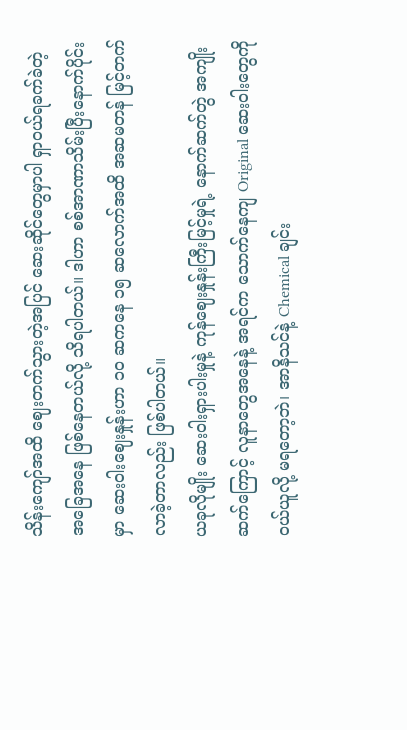သိန်းကျော်အထိ ဈေးတက်သွားတဲ့အပြင် ဆေးဆိုင်တွေမှာပါ ရှာဝယ်ရခက်ခဲတဲ့ အခြေအနေ ဖြစ်နေတယ်လို့ သိရပါတယ်။ ဒါဟာ စစ်အာဏာသိမ်းပြီးနောက်ပိုင်းမှာ ဆေးဝါးဈေးနှုန်းဟာ ၁၀ ဆကနေ ၁၅ ဆလောက်အထိ အဆမတန် မြင့်တက်လာခဲ့တာလည်း ဖြစ်ပါတယ်။
ယခုလိုမျိုး ဆေးဝါးရှားပါးမှုနဲ့ ကုန်ဈေးနှုန်းကြီးမြင့်မှုရဲ့ နောက်ဆက်တွဲ အကျိုးဆက်ကြောင့် လူနာတွေအနေနဲ့ အရင်က သောက်နေကျ Original ဆေးဝါးတွေကို ဝယ်ယူလို့ မရတော့ဘဲ၊ အာနိသင်နဲ့ Chemical ချင်း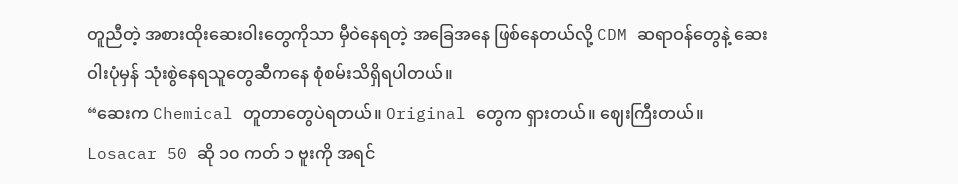တူညီတဲ့ အစားထိုးဆေးဝါးတွေကိုသာ မှီဝဲနေရတဲ့ အခြေအနေ ဖြစ်နေတယ်လို့ CDM ဆရာဝန်တွေနဲ့ ဆေးဝါးပုံမှန် သုံးစွဲနေရသူတွေဆီကနေ စုံစမ်းသိရှိရပါတယ်။
“ဆေးက Chemical တူတာတွေပဲရတယ်။ Original တွေက ရှားတယ်။ ဈေးကြီးတယ်။ Losacar 50 ဆို ၁၀ ကတ် ၁ ဗူးကို အရင်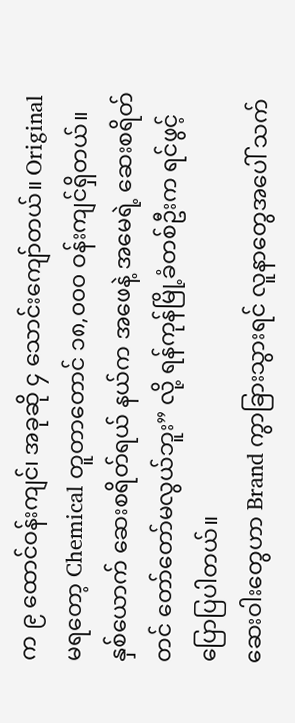က ၉ ထောင်ဝန်းကျင်၊ အခုဆို ၄ သောင်းကျော်တယ်။ Original မရတော့ Chemical တူတာတောင် ၁၈,၀၀၀ ဝန်းကျင်ရှိတယ်။ နှစ်ယောက် ဆေးစရိတ်ရယ် နယ်က အဖေနဲ့ အမေရဲ့ ဆေးစရိတ်တင် တော်တော်မလွယ်ဘူး” လို့ ရန်ကုန်မြို့ခံတစ်ဦးက ရင်ဖွင့်ပြောပြပါတယ်။
ဆေးဝါးတွေဟာ Brand ကွာခြားသွားရင် လူနာတွေအပေါ် သက်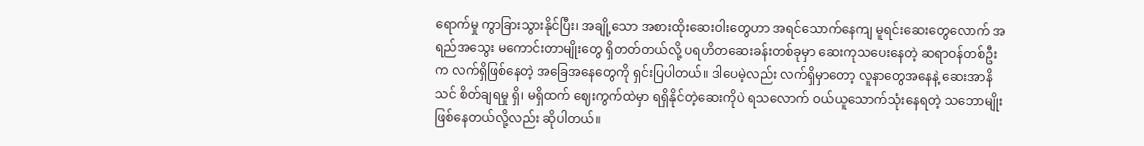ရောက်မှု ကွာခြားသွားနိုင်ပြီး၊ အချို့သော အစားထိုးဆေးဝါးတွေဟာ အရင်သောက်နေကျ မူရင်းဆေးတွေလောက် အရည်အသွေး မကောင်းတာမျိုးတွေ ရှိတတ်တယ်လို့ ပရဟိတဆေးခန်းတစ်ခုမှာ ဆေးကုသပေးနေတဲ့ ဆရာဝန်တစ်ဦးက လက်ရှိဖြစ်နေတဲ့ အခြေအနေတွေကို ရှင်းပြပါတယ်။ ဒါပေမဲ့လည်း လက်ရှိမှာတော့ လူနာတွေအနေနဲ့ ဆေးအာနိသင် စိတ်ချရမှု ရှိ၊ မရှိထက် ဈေးကွက်ထဲမှာ ရရှိနိုင်တဲ့ဆေးကိုပဲ ရသလောက် ဝယ်ယူသောက်သုံးနေရတဲ့ သဘောမျိုး ဖြစ်နေတယ်လို့လည်း ဆိုပါတယ်။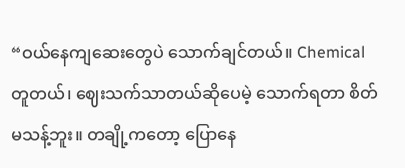“ဝယ်နေကျဆေးတွေပဲ သောက်ချင်တယ်။ Chemical တူတယ်၊ ဈေးသက်သာတယ်ဆိုပေမဲ့ သောက်ရတာ စိတ်မသန့်ဘူး။ တချို့ကတော့ ပြောနေ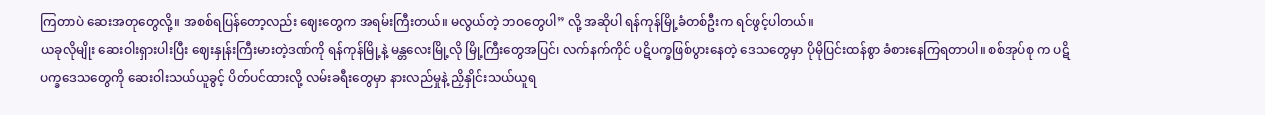ကြတာပဲ ဆေးအတုတွေလို့။ အစစ်ရပြန်တော့လည်း ဈေးတွေက အရမ်းကြီးတယ်။ မလွယ်တဲ့ ဘဝတွေပါ” လို့ အဆိုပါ ရန်ကုန်မြို့ခံတစ်ဦးက ရင်ဖွင့်ပါတယ်။
ယခုလိုမျိုး ဆေးဝါးရှားပါးပြီး ဈေးနှုန်းကြီးမားတဲ့ဒဏ်ကို ရန်ကုန်မြို့နဲ့ မန္တလေးမြို့လို မြို့ကြီးတွေအပြင်၊ လက်နက်ကိုင် ပဋိပက္ခဖြစ်ပွားနေတဲ့ ဒေသတွေမှာ ပိုမိုပြင်းထန်စွာ ခံစားနေကြရတာပါ။ စစ်အုပ်စု က ပဋိပက္ခဒေသတွေကို ဆေးဝါးသယ်ယူခွင့် ပိတ်ပင်ထားလို့ လမ်းခရီးတွေမှာ နားလည်မှုနဲ့ ညှိနှိုင်းသယ်ယူရ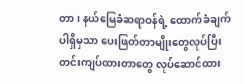တာ၊ နယ်မြေခံဆရာဝန်ရဲ့ ထောက်ခံချက်ပါရှိမှသာ ပေးဖြတ်တာမျိုးတွေလုပ်ပြီး တင်းကျပ်ထားတာတွေ လုပ်ဆောင်ထား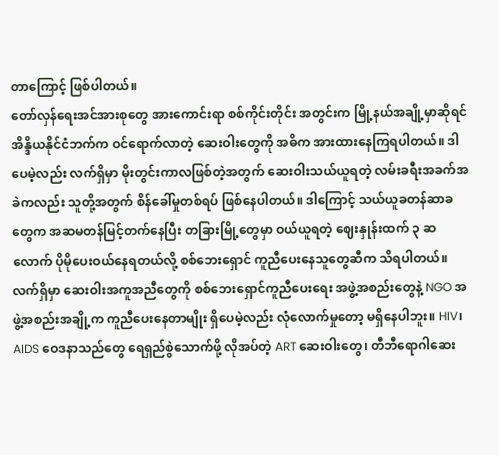တာကြောင့် ဖြစ်ပါတယ်။
တော်လှန်ရေးအင်အားစုတွေ အားကောင်းရာ စစ်ကိုင်းတိုင်း အတွင်းက မြို့နယ်အချို့မှာဆိုရင် အိန္ဒိယနိုင်ငံဘက်က ဝင်ရောက်လာတဲ့ ဆေးဝါးတွေကို အဓိက အားထားနေကြရပါတယ်။ ဒါပေမဲ့လည်း လက်ရှိမှာ မိုးတွင်းကာလဖြစ်တဲ့အတွက် ဆေးဝါးသယ်ယူရတဲ့ လမ်းခရီးအခက်အခဲကလည်း သူတို့အတွက် စိန်ခေါ်မှုတစ်ရပ် ဖြစ်နေပါတယ်။ ဒါကြောင့် သယ်ယူခတန်ဆာခတွေက အဆမတန်မြင့်တက်နေပြီး တခြားမြို့တွေမှာ ဝယ်ယူရတဲ့ ဈေးနှုန်းထက် ၃ ဆလောက် ပိုမိုပေးဝယ်နေရတယ်လို့ စစ်ဘေးရှောင် ကူညီပေးနေသူတွေဆီက သိရပါတယ်။
လက်ရှိမှာ ဆေးဝါးအကူအညီတွေကို စစ်ဘေးရှောင်ကူညီပေးရေး အဖွဲ့အစည်းတွေနဲ့ NGO အဖွဲ့အစည်းအချို့က ကူညီပေးနေတာမျိုး ရှိပေမဲ့လည်း လုံလောက်မှုတော့ မရှိနေပါဘူး။ HIV၊ AIDS ဝေဒနာသည်တွေ ရေရှည်စွဲသောက်ဖို့ လိုအပ်တဲ့ ART ဆေးဝါးတွေ၊ တီဘီရောဂါဆေး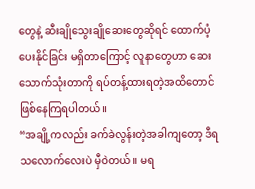တွေနဲ့ ဆီးချိုသွေးချိုဆေးတွေဆိုရင် ထောက်ပံ့ပေးနိုင်ခြင်း မရှိတာကြောင့် လူနာတွေဟာ ဆေးသောက်သုံးတာကို ရပ်တန့်ထားရတဲ့အထိတောင် ဖြစ်နေကြရပါတယ်။
“အချို့ကလည်း ခက်ခဲလွန်းတဲ့အခါကျတော့ ဒီရသလောက်လေးပဲ မှီဝဲတယ်။ မရ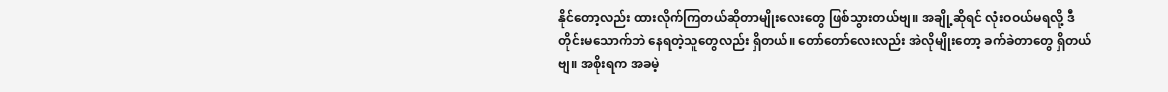နိုင်တော့လည်း ထားလိုက်ကြတယ်ဆိုတာမျိုးလေးတွေ ဖြစ်သွားတယ်ဗျ။ အချို့ဆိုရင် လုံးဝဝယ်မရလို့ ဒီတိုင်းမသောက်ဘဲ နေရတဲ့သူတွေလည်း ရှိတယ်။ တော်တော်လေးလည်း အဲလိုမျိုးတော့ ခက်ခဲတာတွေ ရှိတယ်ဗျ။ အစိုးရက အခမဲ့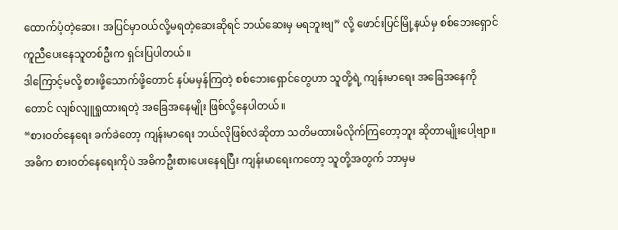ထောက်ပံ့တဲ့ဆေး၊ အပြင်မှာဝယ်လို့မရတဲ့ဆေးဆိုရင် ဘယ်ဆေးမှ မရဘူးဗျ” လို့ ဖောင်းပြင်မြို့နယ်မှ စစ်ဘေးရှောင် ကူညီပေးနေသူတစ်ဦးက ရှင်းပြပါတယ်။
ဒါကြောင့်မလို့ စားဖို့သောက်ဖို့တောင် နပ်မမှန်ကြတဲ့ စစ်ဘေးရှောင်တွေဟာ သူတို့ရဲ့ ကျန်းမာရေး အခြေအနေကိုတောင် လျစ်လျူရှုထားရတဲ့ အခြေအနေမျိုး ဖြစ်လို့နေပါတယ်။
“စားဝတ်နေရေး ခက်ခဲတော့ ကျန်းမာရေး ဘယ်လိုဖြစ်လဲဆိုတာ သတိမထားမိလိုက်ကြတော့ဘူး ဆိုတာမျိုးပေါ့ဗျာ။ အဓိက စားဝတ်နေရေးကိုပဲ အဓိကဦးစားပေးနေရပြီး ကျန်းမာရေးကတော့ သူတို့အတွက် ဘာမှမ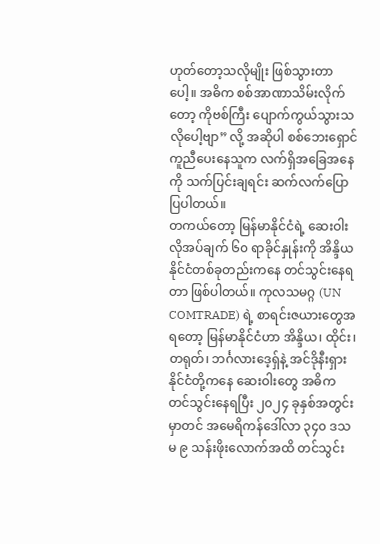ဟုတ်တော့သလိုမျိုး ဖြစ်သွားတာပေါ့။ အဓိက စစ်အာဏာသိမ်းလိုက်တော့ ကိုဗစ်ကြီး ပျောက်ကွယ်သွားသလိုပေါ့ဗျာ” လို့ အဆိုပါ စစ်ဘေးရှောင်ကူညီပေးနေသူက လက်ရှိအခြေအနေကို သက်ပြင်းချရင်း ဆက်လက်ပြောပြပါတယ်။
တကယ်တော့ မြန်မာနိုင်ငံရဲ့ ဆေးဝါးလိုအပ်ချက် ၆၀ ရာခိုင်နှုန်းကို အိန္ဒိယနိုင်ငံတစ်ခုတည်းကနေ တင်သွင်းနေရတာ ဖြစ်ပါတယ်။ ကုလသမဂ္ဂ (UN COMTRADE) ရဲ့ စာရင်းဇယားတွေအရတော့ မြန်မာနိုင်ငံဟာ အိန္ဒိယ၊ ထိုင်း၊ တရုတ်၊ ဘင်္ဂလားဒေ့ရှ်နဲ့ အင်ဒိုနီးရှားနိုင်ငံတို့ကနေ ဆေးဝါးတွေ အဓိက တင်သွင်းနေရပြီး ၂၀၂၄ ခုနှစ်အတွင်းမှာတင် အမေရိကန်ဒေါ်လာ ၃၄၀ ဒသမ ၉ သန်းဖိုးလောက်အထိ တင်သွင်း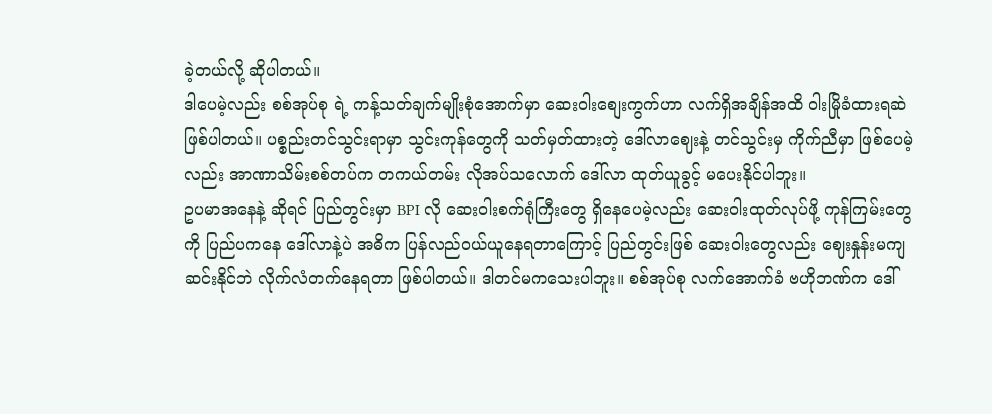ခဲ့တယ်လို့ ဆိုပါတယ်။
ဒါပေမဲ့လည်း စစ်အုပ်စု ရဲ့ ကန့်သတ်ချက်မျိုးစုံအောက်မှာ ဆေးဝါးစျေးကွက်ဟာ လက်ရှိအချိန်အထိ ဝါးမြိုခံထားရဆဲ ဖြစ်ပါတယ်။ ပစ္စည်းတင်သွင်းရာမှာ သွင်းကုန်တွေကို သတ်မှတ်ထားတဲ့ ဒေါ်လာဈေးနဲ့ တင်သွင်းမှ ကိုက်ညီမှာ ဖြစ်ပေမဲ့လည်း အာဏာသိမ်းစစ်တပ်က တကယ်တမ်း လိုအပ်သလောက် ဒေါ်လာ ထုတ်ယူခွင့် မပေးနိုင်ပါဘူး။
ဥပမာအနေနဲ့ ဆိုရင် ပြည်တွင်းမှာ BPI လို ဆေးဝါးစက်ရုံကြီးတွေ ရှိနေပေမဲ့လည်း ဆေးဝါးထုတ်လုပ်ဖို့ ကုန်ကြမ်းတွေကို ပြည်ပကနေ ဒေါ်လာနဲ့ပဲ အဓိက ပြန်လည်ဝယ်ယူနေရတာကြောင့် ပြည်တွင်းဖြစ် ဆေးဝါးတွေလည်း ဈေးနှုန်းမကျဆင်းနိုင်ဘဲ လိုက်လံတက်နေရတာ ဖြစ်ပါတယ်။ ဒါတင်မကသေးပါဘူး။ စစ်အုပ်စု လက်အောက်ခံ ဗဟိုဘဏ်က ဒေါ်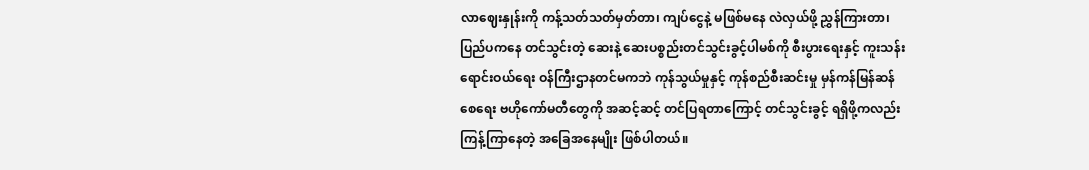လာဈေးနှုန်းကို ကန့်သတ်သတ်မှတ်တာ၊ ကျပ်ငွေနဲ့ မဖြစ်မနေ လဲလှယ်ဖို့ ညွှန်ကြားတာ၊ ပြည်ပကနေ တင်သွင်းတဲ့ ဆေးနဲ့ ဆေးပစ္စည်းတင်သွင်းခွင့်ပါမစ်ကို စီးပွားရေးနှင့် ကူးသန်းရောင်းဝယ်ရေး ဝန်ကြီးဌာနတင်မကဘဲ ကုန်သွယ်မှုနှင့် ကုန်စည်စီးဆင်းမှု မှန်ကန်မြန်ဆန်စေရေး ဗဟိုကော်မတီတွေကို အဆင့်ဆင့် တင်ပြရတာကြောင့် တင်သွင်းခွင့် ရရှိဖို့ကလည်း ကြန့်ကြာနေတဲ့ အခြေအနေမျိုး ဖြစ်ပါတယ်။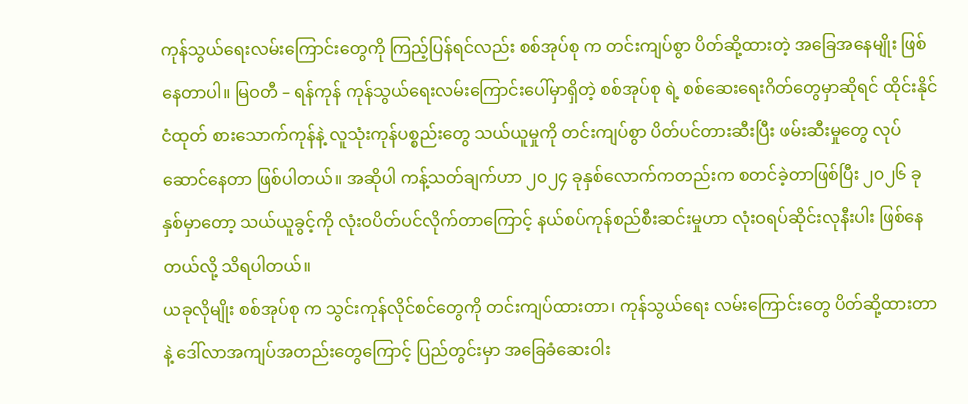ကုန်သွယ်ရေးလမ်းကြောင်းတွေကို ကြည့်ပြန်ရင်လည်း စစ်အုပ်စု က တင်းကျပ်စွာ ပိတ်ဆို့ထားတဲ့ အခြေအနေမျိုး ဖြစ်နေတာပါ။ မြဝတီ – ရန်ကုန် ကုန်သွယ်ရေးလမ်းကြောင်းပေါ်မှာရှိတဲ့ စစ်အုပ်စု ရဲ့ စစ်ဆေးရေးဂိတ်တွေမှာဆိုရင် ထိုင်းနိုင်ငံထုတ် စားသောက်ကုန်နဲ့ လူသုံးကုန်ပစ္စည်းတွေ သယ်ယူမှုကို တင်းကျပ်စွာ ပိတ်ပင်တားဆီးပြီး ဖမ်းဆီးမှုတွေ လုပ်ဆောင်နေတာ ဖြစ်ပါတယ်။ အဆိုပါ ကန့်သတ်ချက်ဟာ ၂၀၂၄ ခုနှစ်လောက်ကတည်းက စတင်ခဲ့တာဖြစ်ပြီး ၂၀၂၆ ခုနှစ်မှာတော့ သယ်ယူခွင့်ကို လုံးဝပိတ်ပင်လိုက်တာကြောင့် နယ်စပ်ကုန်စည်စီးဆင်းမှုဟာ လုံးဝရပ်ဆိုင်းလုနီးပါး ဖြစ်နေတယ်လို့ သိရပါတယ်။
ယခုလိုမျိုး စစ်အုပ်စု က သွင်းကုန်လိုင်စင်တွေကို တင်းကျပ်ထားတာ၊ ကုန်သွယ်ရေး လမ်းကြောင်းတွေ ပိတ်ဆို့ထားတာနဲ့ ဒေါ်လာအကျပ်အတည်းတွေကြောင့် ပြည်တွင်းမှာ အခြေခံဆေးဝါး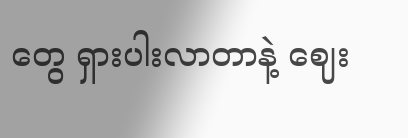တွေ ရှားပါးလာတာနဲ့ ဈေး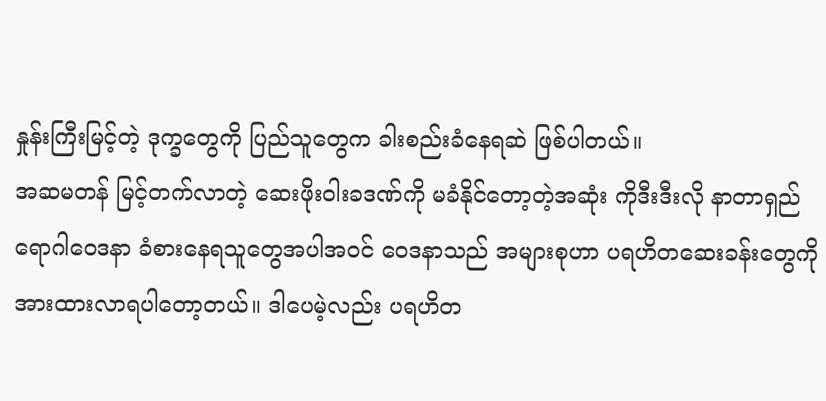နှုန်းကြီးမြင့်တဲ့ ဒုက္ခတွေကို ပြည်သူတွေက ခါးစည်းခံနေရဆဲ ဖြစ်ပါတယ်။
အဆမတန် မြင့်တက်လာတဲ့ ဆေးဖိုးဝါးခဒဏ်ကို မခံနိုင်တော့တဲ့အဆုံး ကိုဒီးဒီးလို နာတာရှည် ရောဂါဝေဒနာ ခံစားနေရသူတွေအပါအဝင် ဝေဒနာသည် အများစုဟာ ပရဟိတဆေးခန်းတွေကို အားထားလာရပါတော့တယ်။ ဒါပေမဲ့လည်း ပရဟိတ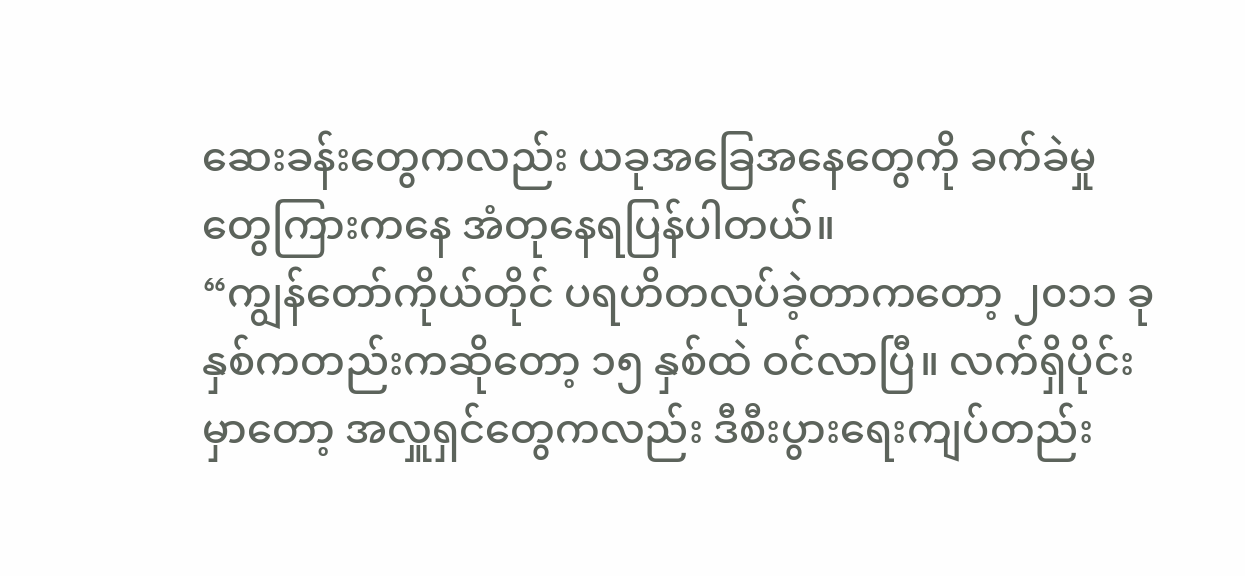ဆေးခန်းတွေကလည်း ယခုအခြေအနေတွေကို ခက်ခဲမှုတွေကြားကနေ အံတုနေရပြန်ပါတယ်။
“ကျွန်တော်ကိုယ်တိုင် ပရဟိတလုပ်ခဲ့တာကတော့ ၂၀၁၁ ခုနှစ်ကတည်းကဆိုတော့ ၁၅ နှစ်ထဲ ဝင်လာပြီ။ လက်ရှိပိုင်းမှာတော့ အလှူရှင်တွေကလည်း ဒီစီးပွားရေးကျပ်တည်း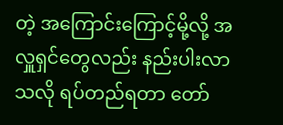တဲ့ အကြောင်းကြောင့်မို့လို့ အလှူရှင်တွေလည်း နည်းပါးလာသလို ရပ်တည်ရတာ တော်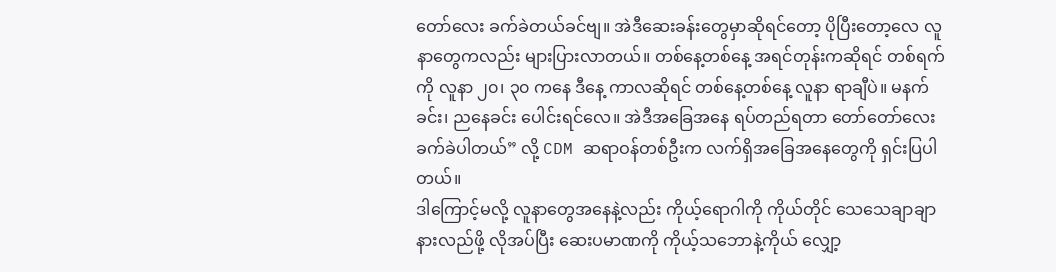တော်လေး ခက်ခဲတယ်ခင်ဗျ။ အဲဒီဆေးခန်းတွေမှာဆိုရင်တော့ ပိုပြီးတော့လေ လူနာတွေကလည်း များပြားလာတယ်။ တစ်နေ့တစ်နေ့ အရင်တုန်းကဆိုရင် တစ်ရက်ကို လူနာ ၂၀၊ ၃၀ ကနေ ဒီနေ့ ကာလဆိုရင် တစ်နေ့တစ်နေ့ လူနာ ရာချီပဲ။ မနက်ခင်း၊ ညနေခင်း ပေါင်းရင်လေ။ အဲဒီအခြေအနေ ရပ်တည်ရတာ တော်တော်လေး ခက်ခဲပါတယ်” လို့ CDM ဆရာဝန်တစ်ဦးက လက်ရှိအခြေအနေတွေကို ရှင်းပြပါတယ်။
ဒါကြောင့်မလို့ လူနာတွေအနေနဲ့လည်း ကိုယ့်ရောဂါကို ကိုယ်တိုင် သေသေချာချာ နားလည်ဖို့ လိုအပ်ပြီး ဆေးပမာဏကို ကိုယ့်သဘောနဲ့ကိုယ် လျှော့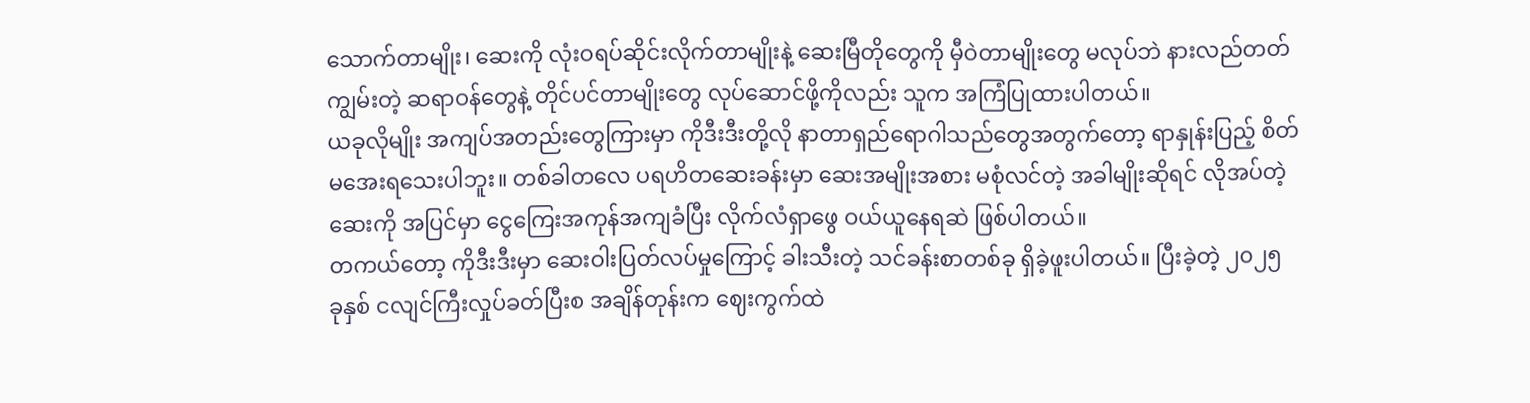သောက်တာမျိုး၊ ဆေးကို လုံးဝရပ်ဆိုင်းလိုက်တာမျိုးနဲ့ ဆေးမြီတိုတွေကို မှီဝဲတာမျိုးတွေ မလုပ်ဘဲ နားလည်တတ်ကျွမ်းတဲ့ ဆရာဝန်တွေနဲ့ တိုင်ပင်တာမျိုးတွေ လုပ်ဆောင်ဖို့ကိုလည်း သူက အကြံပြုထားပါတယ်။
ယခုလိုမျိုး အကျပ်အတည်းတွေကြားမှာ ကိုဒီးဒီးတို့လို နာတာရှည်ရောဂါသည်တွေအတွက်တော့ ရာနှုန်းပြည့် စိတ်မအေးရသေးပါဘူး။ တစ်ခါတလေ ပရဟိတဆေးခန်းမှာ ဆေးအမျိုးအစား မစုံလင်တဲ့ အခါမျိုးဆိုရင် လိုအပ်တဲ့ဆေးကို အပြင်မှာ ငွေကြေးအကုန်အကျခံပြီး လိုက်လံရှာဖွေ ဝယ်ယူနေရဆဲ ဖြစ်ပါတယ်။
တကယ်တော့ ကိုဒီးဒီးမှာ ဆေးဝါးပြတ်လပ်မှုကြောင့် ခါးသီးတဲ့ သင်ခန်းစာတစ်ခု ရှိခဲ့ဖူးပါတယ်။ ပြီးခဲ့တဲ့ ၂၀၂၅ ခုနှစ် ငလျင်ကြီးလှုပ်ခတ်ပြီးစ အချိန်တုန်းက ဈေးကွက်ထဲ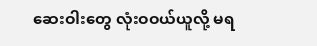ဆေးဝါးတွေ လုံးဝဝယ်ယူလို့ မရ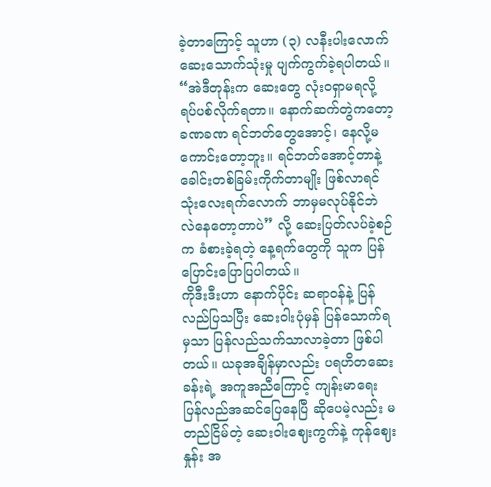ခဲ့တာကြောင့် သူဟာ (၃) လနီးပါးလောက် ဆေးသောက်သုံးမှု ပျက်ကွက်ခဲ့ရပါတယ်။
“အဲဒီတုန်းက ဆေးတွေ လုံးဝရှာမရလို့ ရပ်ပစ်လိုက်ရတာ။ နောက်ဆက်တွဲကတော့ ခဏခဏ ရင်ဘတ်တွေအောင့်၊ နေလို့မကောင်းတော့ဘူး။ ရင်ဘတ်အောင့်တာနဲ့ ခေါင်းတစ်ခြမ်းကိုက်တာမျိုး ဖြစ်လာရင် သုံးလေးရက်လောက် ဘာမှမလုပ်နိုင်ဘဲ လဲနေတော့တာပဲ” လို့ ဆေးပြတ်လပ်ခဲ့စဉ်က ခံစားခဲ့ရတဲ့ နေ့ရက်တွေကို သူက ပြန်ပြောင်းပြောပြပါတယ်။
ကိုဒီးဒီးဟာ နောက်ပိုင်း ဆရာဝန်နဲ့ ပြန်လည်ပြသပြီး ဆေးဝါးပုံမှန် ပြန်သောက်ရမှသာ ပြန်လည်သက်သာလာခဲ့တာ ဖြစ်ပါတယ်။ ယခုအချိန်မှာလည်း ပရဟိတဆေးခန်းရဲ့ အကူအညီကြောင့် ကျန်းမာရေး ပြန်လည်အဆင်ပြေနေပြီ ဆိုပေမဲ့လည်း မတည်ငြိမ်တဲ့ ဆေးဝါးဈေးကွက်နဲ့ ကုန်ဈေးနှုန်း အ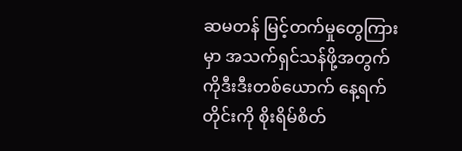ဆမတန် မြင့်တက်မှုတွေကြားမှာ အသက်ရှင်သန်ဖို့အတွက် ကိုဒီးဒီးတစ်ယောက် နေ့ရက်တိုင်းကို စိုးရိမ်စိတ်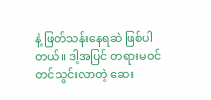နဲ့ ဖြတ်သန်းနေရဆဲ ဖြစ်ပါတယ်။ ဒါ့အပြင် တရားမဝင် တင်သွင်းလာတဲ့ ဆေး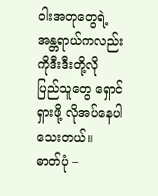ဝါးအတုတွေရဲ့ အန္တရာယ်ကလည်း ကိုဒီးဒီးတို့လို ပြည်သူတွေ ရှောင်ရှားဖို့ လိုအပ်နေပါသေးတယ်။
ဓာတ်ပုံ –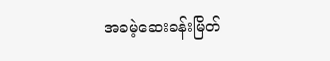အခမဲ့ဆေးခန်းမြိတ်